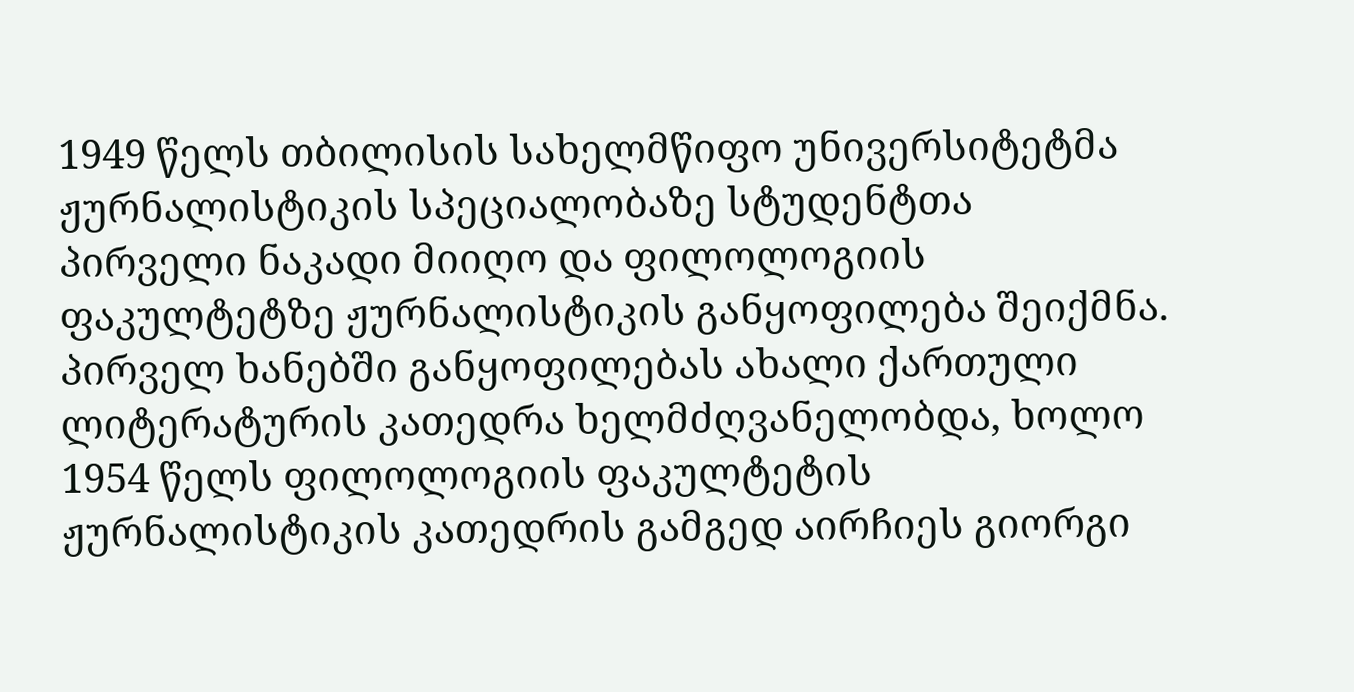1949 წელს თბილისის სახელმწიფო უნივერსიტეტმა ჟურნალისტიკის სპეციალობაზე სტუდენტთა პირველი ნაკადი მიიღო და ფილოლოგიის ფაკულტეტზე ჟურნალისტიკის განყოფილება შეიქმნა. პირველ ხანებში განყოფილებას ახალი ქართული ლიტერატურის კათედრა ხელმძღვანელობდა, ხოლო 1954 წელს ფილოლოგიის ფაკულტეტის ჟურნალისტიკის კათედრის გამგედ აირჩიეს გიორგი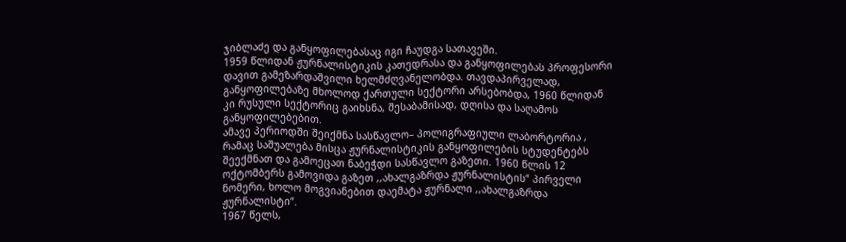ჯიბლაძე და განყოფილებასაც იგი ჩაუდგა სათავეში.
1959 წლიდან ჟურნალისტიკის კათედრასა და განყოფილებას პროფესორი დავით გამეზარდაშვილი ხელმძღვანელობდა. თავდაპირველად, განყოფილებაზე მხოლოდ ქართული სექტორი არსებობდა, 1960 წლიდან კი რუსული სექტორიც გაიხსნა, შესაბამისად, დღისა და საღამოს განყოფილებებით.
ამავე პერიოდში შეიქმნა სასწავლო– პოლიგრაფიული ლაბორტორია , რამაც საშუალება მისცა ჟურნალისტიკის განყოფილების სტუდენტებს შეექმნათ და გამოეცათ ნაბეჭდი სასწავლო გაზეთი. 1960 წლის 12 ოქტომბერს გამოვიდა გაზეთ ,,ახალგაზრდა ჟურნალისტის“ პირველი ნომერი, ხოლო მოგვიანებით დაემატა ჟურნალი ,,ახალგაზრდა ჟურნალისტი“.
1967 წელს,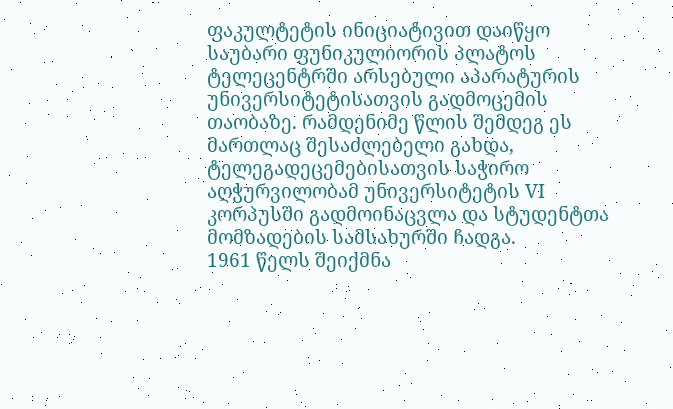ფაკულტეტის ინიციატივით დაიწყო საუბარი ფუნიკულიორის პლატოს ტელეცენტრში არსებული აპარატურის უნივერსიტეტისათვის გადმოცემის თაობაზე. რამდენიმე წლის შემდეგ ეს მართლაც შესაძლებელი გახდა, ტელეგადეცემებისათვის საჭირო აღჭურვილობამ უნივერსიტეტის VI კორპუსში გადმოინაცვლა და სტუდენტთა მომზადების სამსახურში ჩადგა.
1961 წელს შეიქმნა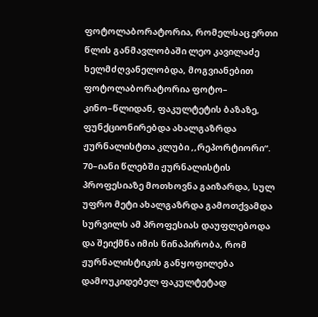ფოტოლაბორატორია, რომელსაც ერთი წლის განმავლობაში ლეო კავილაძე ხელმძღვანელობდა, მოგვიანებით ფოტოლაბორატორია ფოტო– კინო–წლიდან, ფაკულტეტის ბაზაზე, ფუნქციონირებდა ახალგაზრდა ჟურნალისტთა კლუბი ,,რეპორტიორი“.
70–იანი წლებში ჟურნალისტის პროფესიაზე მოთხოვნა გაიზარდა, სულ უფრო მეტი ახალგაზრდა გამოთქვამდა სურვილს ამ პროფესიას დაუფლებოდა და შეიქმნა იმის წინაპირობა, რომ ჟურნალისტიკის განყოფილება დამოუკიდებელ ფაკულტეტად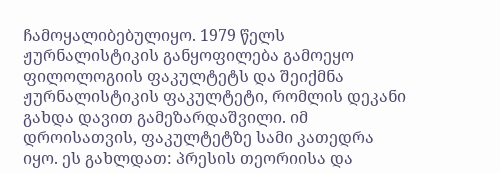ჩამოყალიბებულიყო. 1979 წელს ჟურნალისტიკის განყოფილება გამოეყო ფილოლოგიის ფაკულტეტს და შეიქმნა ჟურნალისტიკის ფაკულტეტი, რომლის დეკანი გახდა დავით გამეზარდაშვილი. იმ დროისათვის, ფაკულტეტზე სამი კათედრა იყო. ეს გახლდათ: პრესის თეორიისა და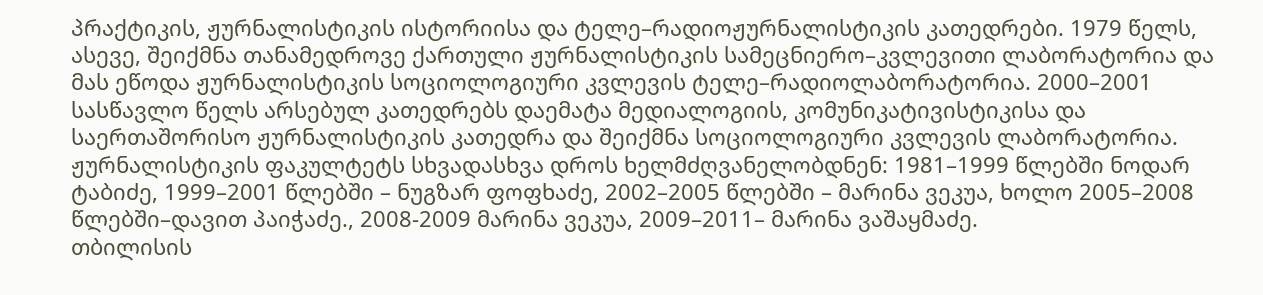პრაქტიკის, ჟურნალისტიკის ისტორიისა და ტელე–რადიოჟურნალისტიკის კათედრები. 1979 წელს, ასევე, შეიქმნა თანამედროვე ქართული ჟურნალისტიკის სამეცნიერო–კვლევითი ლაბორატორია და მას ეწოდა ჟურნალისტიკის სოციოლოგიური კვლევის ტელე–რადიოლაბორატორია. 2000–2001 სასწავლო წელს არსებულ კათედრებს დაემატა მედიალოგიის, კომუნიკატივისტიკისა და საერთაშორისო ჟურნალისტიკის კათედრა და შეიქმნა სოციოლოგიური კვლევის ლაბორატორია.
ჟურნალისტიკის ფაკულტეტს სხვადასხვა დროს ხელმძღვანელობდნენ: 1981–1999 წლებში ნოდარ ტაბიძე, 1999–2001 წლებში – ნუგზარ ფოფხაძე, 2002–2005 წლებში – მარინა ვეკუა, ხოლო 2005–2008 წლებში–დავით პაიჭაძე., 2008-2009 მარინა ვეკუა, 2009–2011– მარინა ვაშაყმაძე.
თბილისის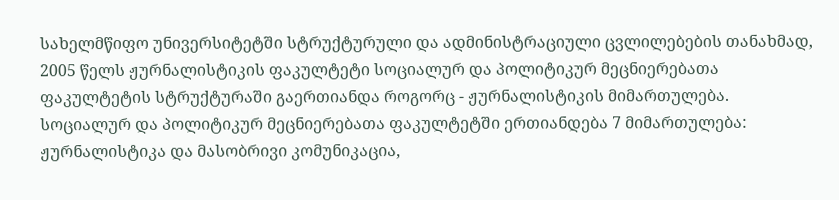სახელმწიფო უნივერსიტეტში სტრუქტურული და ადმინისტრაციული ცვლილებების თანახმად, 2005 წელს ჟურნალისტიკის ფაკულტეტი სოციალურ და პოლიტიკურ მეცნიერებათა ფაკულტეტის სტრუქტურაში გაერთიანდა როგორც - ჟურნალისტიკის მიმართულება. სოციალურ და პოლიტიკურ მეცნიერებათა ფაკულტეტში ერთიანდება 7 მიმართულება: ჟურნალისტიკა და მასობრივი კომუნიკაცია,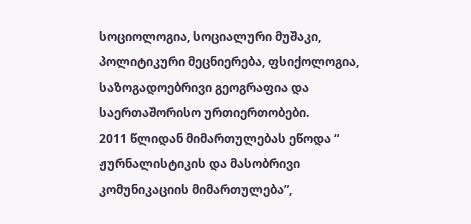სოციოლოგია, სოციალური მუშაკი, პოლიტიკური მეცნიერება, ფსიქოლოგია, საზოგადოებრივი გეოგრაფია და საერთაშორისო ურთიერთობები.
2011 წლიდან მიმართულებას ეწოდა “ ჟურნალისტიკის და მასობრივი კომუნიკაციის მიმართულება”,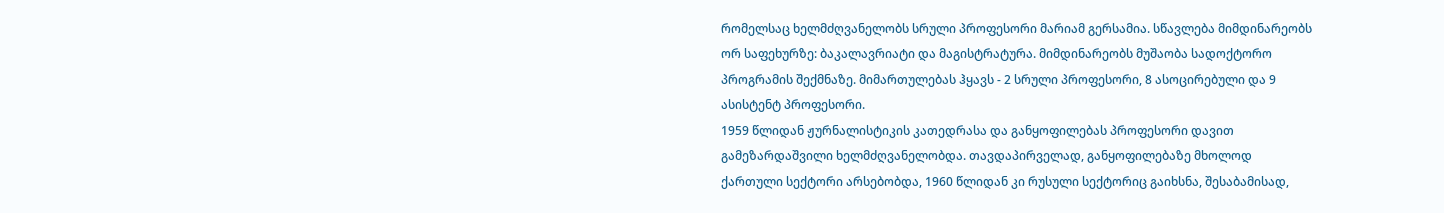რომელსაც ხელმძღვანელობს სრული პროფესორი მარიამ გერსამია. სწავლება მიმდინარეობს ორ საფეხურზე: ბაკალავრიატი და მაგისტრატურა. მიმდინარეობს მუშაობა სადოქტორო პროგრამის შექმნაზე. მიმართულებას ჰყავს - 2 სრული პროფესორი, 8 ასოცირებული და 9 ასისტენტ პროფესორი.
1959 წლიდან ჟურნალისტიკის კათედრასა და განყოფილებას პროფესორი დავით გამეზარდაშვილი ხელმძღვანელობდა. თავდაპირველად, განყოფილებაზე მხოლოდ ქართული სექტორი არსებობდა, 1960 წლიდან კი რუსული სექტორიც გაიხსნა, შესაბამისად,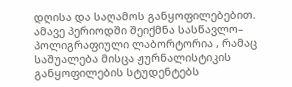დღისა და საღამოს განყოფილებებით.
ამავე პერიოდში შეიქმნა სასწავლო– პოლიგრაფიული ლაბორტორია , რამაც საშუალება მისცა ჟურნალისტიკის განყოფილების სტუდენტებს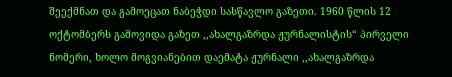შეექმნათ და გამოეცათ ნაბეჭდი სასწავლო გაზეთი. 1960 წლის 12 ოქტომბერს გამოვიდა გაზეთ ,,ახალგაზრდა ჟურნალისტის“ პირველი ნომერი, ხოლო მოგვიანებით დაემატა ჟურნალი ,,ახალგაზრდა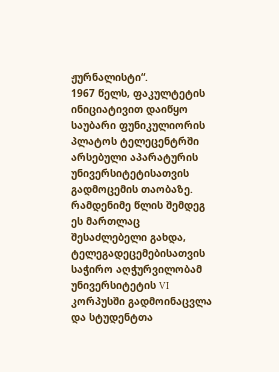ჟურნალისტი“.
1967 წელს, ფაკულტეტის ინიციატივით დაიწყო საუბარი ფუნიკულიორის პლატოს ტელეცენტრში არსებული აპარატურის უნივერსიტეტისათვის გადმოცემის თაობაზე. რამდენიმე წლის შემდეგ ეს მართლაც შესაძლებელი გახდა, ტელეგადეცემებისათვის საჭირო აღჭურვილობამ უნივერსიტეტის VI კორპუსში გადმოინაცვლა და სტუდენტთა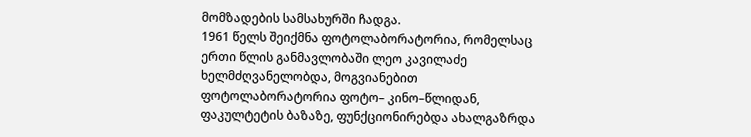მომზადების სამსახურში ჩადგა.
1961 წელს შეიქმნა ფოტოლაბორატორია, რომელსაც ერთი წლის განმავლობაში ლეო კავილაძე ხელმძღვანელობდა, მოგვიანებით ფოტოლაბორატორია ფოტო– კინო–წლიდან, ფაკულტეტის ბაზაზე, ფუნქციონირებდა ახალგაზრდა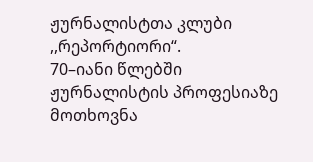ჟურნალისტთა კლუბი ,,რეპორტიორი“.
70–იანი წლებში ჟურნალისტის პროფესიაზე მოთხოვნა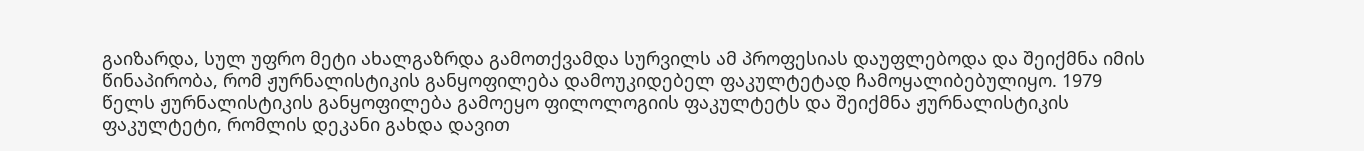გაიზარდა, სულ უფრო მეტი ახალგაზრდა გამოთქვამდა სურვილს ამ პროფესიას დაუფლებოდა და შეიქმნა იმის წინაპირობა, რომ ჟურნალისტიკის განყოფილება დამოუკიდებელ ფაკულტეტად ჩამოყალიბებულიყო. 1979 წელს ჟურნალისტიკის განყოფილება გამოეყო ფილოლოგიის ფაკულტეტს და შეიქმნა ჟურნალისტიკის ფაკულტეტი, რომლის დეკანი გახდა დავით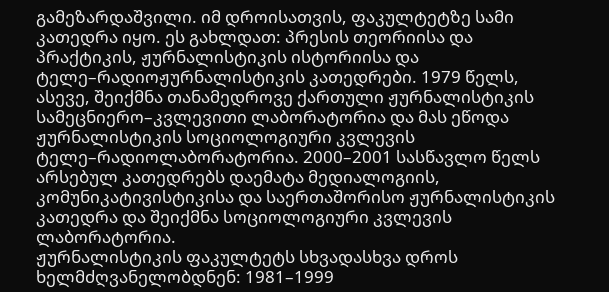გამეზარდაშვილი. იმ დროისათვის, ფაკულტეტზე სამი კათედრა იყო. ეს გახლდათ: პრესის თეორიისა და პრაქტიკის, ჟურნალისტიკის ისტორიისა და ტელე–რადიოჟურნალისტიკის კათედრები. 1979 წელს, ასევე, შეიქმნა თანამედროვე ქართული ჟურნალისტიკის სამეცნიერო–კვლევითი ლაბორატორია და მას ეწოდა ჟურნალისტიკის სოციოლოგიური კვლევის ტელე–რადიოლაბორატორია. 2000–2001 სასწავლო წელს არსებულ კათედრებს დაემატა მედიალოგიის, კომუნიკატივისტიკისა და საერთაშორისო ჟურნალისტიკის კათედრა და შეიქმნა სოციოლოგიური კვლევის ლაბორატორია.
ჟურნალისტიკის ფაკულტეტს სხვადასხვა დროს ხელმძღვანელობდნენ: 1981–1999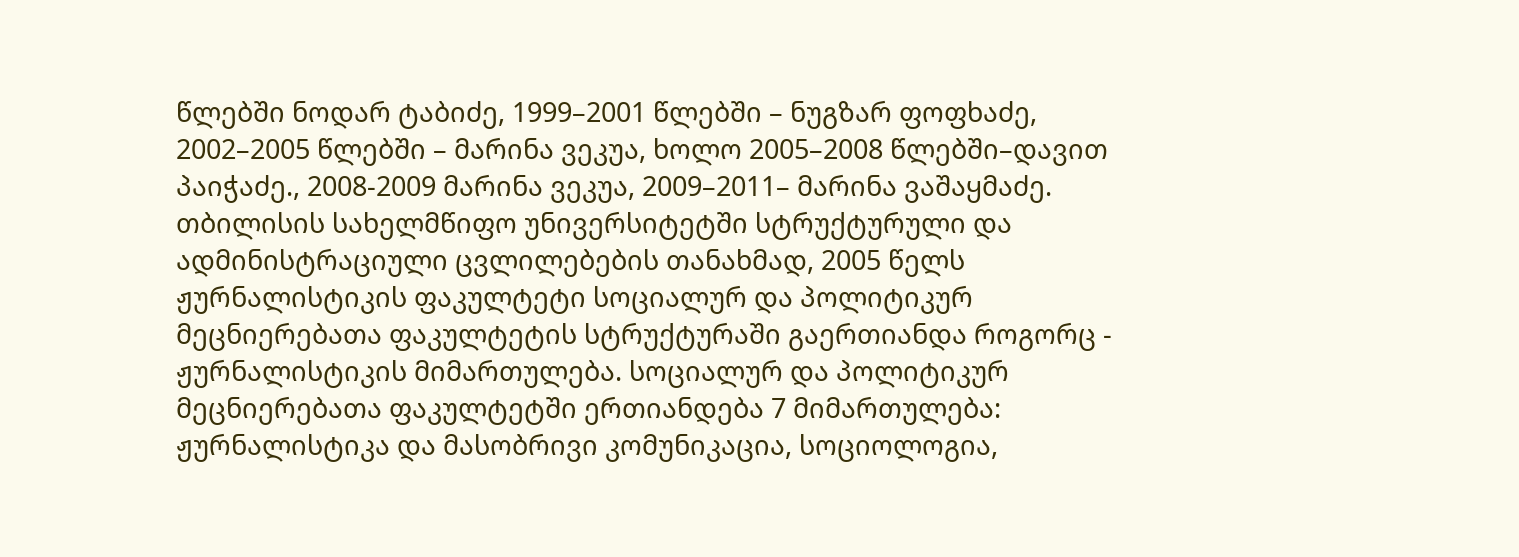წლებში ნოდარ ტაბიძე, 1999–2001 წლებში – ნუგზარ ფოფხაძე, 2002–2005 წლებში – მარინა ვეკუა, ხოლო 2005–2008 წლებში–დავით პაიჭაძე., 2008-2009 მარინა ვეკუა, 2009–2011– მარინა ვაშაყმაძე.
თბილისის სახელმწიფო უნივერსიტეტში სტრუქტურული და ადმინისტრაციული ცვლილებების თანახმად, 2005 წელს ჟურნალისტიკის ფაკულტეტი სოციალურ და პოლიტიკურ მეცნიერებათა ფაკულტეტის სტრუქტურაში გაერთიანდა როგორც - ჟურნალისტიკის მიმართულება. სოციალურ და პოლიტიკურ მეცნიერებათა ფაკულტეტში ერთიანდება 7 მიმართულება: ჟურნალისტიკა და მასობრივი კომუნიკაცია, სოციოლოგია,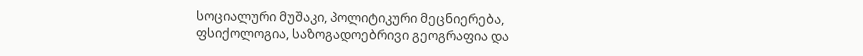სოციალური მუშაკი, პოლიტიკური მეცნიერება, ფსიქოლოგია, საზოგადოებრივი გეოგრაფია და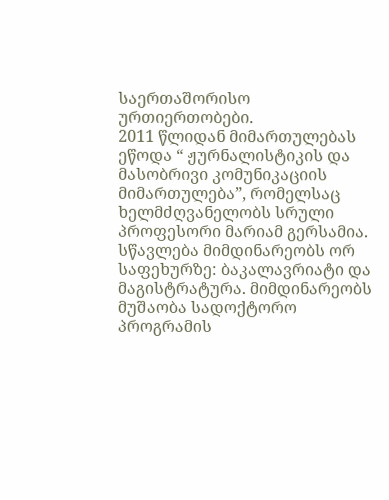საერთაშორისო ურთიერთობები.
2011 წლიდან მიმართულებას ეწოდა “ ჟურნალისტიკის და მასობრივი კომუნიკაციის მიმართულება”, რომელსაც ხელმძღვანელობს სრული პროფესორი მარიამ გერსამია. სწავლება მიმდინარეობს ორ საფეხურზე: ბაკალავრიატი და მაგისტრატურა. მიმდინარეობს მუშაობა სადოქტორო პროგრამის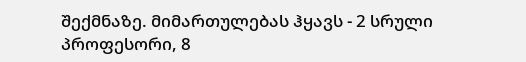შექმნაზე. მიმართულებას ჰყავს - 2 სრული პროფესორი, 8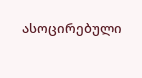ასოცირებული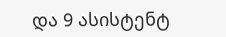და 9 ასისტენტ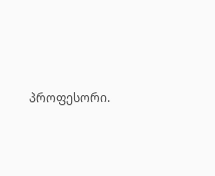პროფესორი.